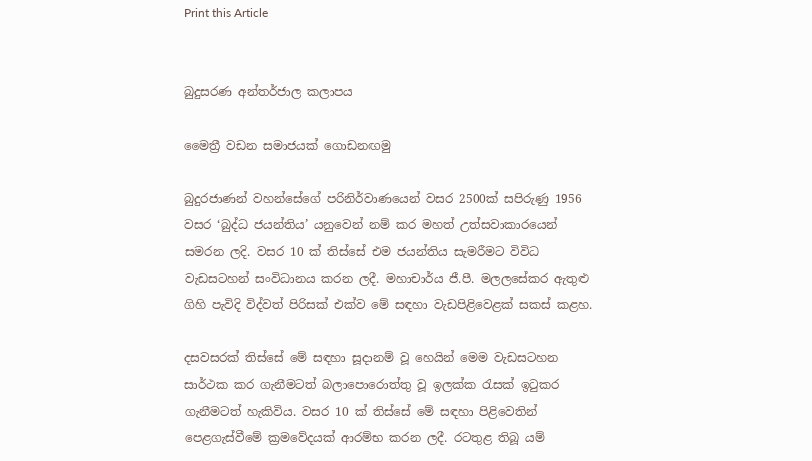Print this Article


බුදුසරණ අන්තර්ජාල කලාපය

මෛත්‍රී වඩන සමාජයක් ගොඩනඟමු

බුදුරජාණන් වහන්සේගේ පරිනිර්වාණයෙන් වසර 2500ක් සපිරුණු 1956 වසර ‘බුද්ධ ජයන්තිය’ යනුවෙන් නම් කර මහත් උත්සවාකාරයෙන් සමරන ලදි. වසර 10 ක් තිස්සේ එම ජයන්තිය සැමරීමට විවිධ වැඩසටහන් සංවිධානය කරන ලදී. මහාචාර්ය ජී.පී. මලලසේකර ඇතුළු ගිහි පැවිදි විද්වත් පිරිසක් එක්ව මේ සඳහා වැඩපිළිවෙළක් සකස් කළහ.

දසවසරක් තිස්සේ මේ සඳහා සූදානම් වූ හෙයින් මෙම වැඩසටහන සාර්ථක කර ගැනීමටත් බලාපොරොත්තු වූ ඉලක්ක රැසක් ඉටුකර ගැනීමටත් හැකිවිය. වසර 10 ක් තිස්සේ මේ සඳහා පිළිවෙතින් පෙළගැස්වීමේ ක්‍රමවේදයක් ආරම්භ කරන ලදී. රටතුළ තිබූ යම්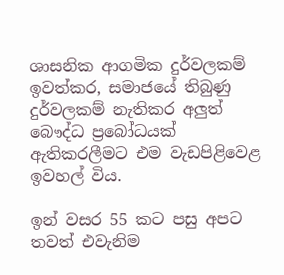ශාසනික ආගමික දුර්වලකම් ඉවත්කර, සමාජයේ තිබුණු දුර්වලකම් නැතිකර අලුත් බෞද්ධ ප්‍රබෝධයක් ඇතිකරලීමට එම වැඩපිළිවෙළ ඉවහල් විය.

ඉන් වසර 55 කට පසු අපට තවත් එවැනිම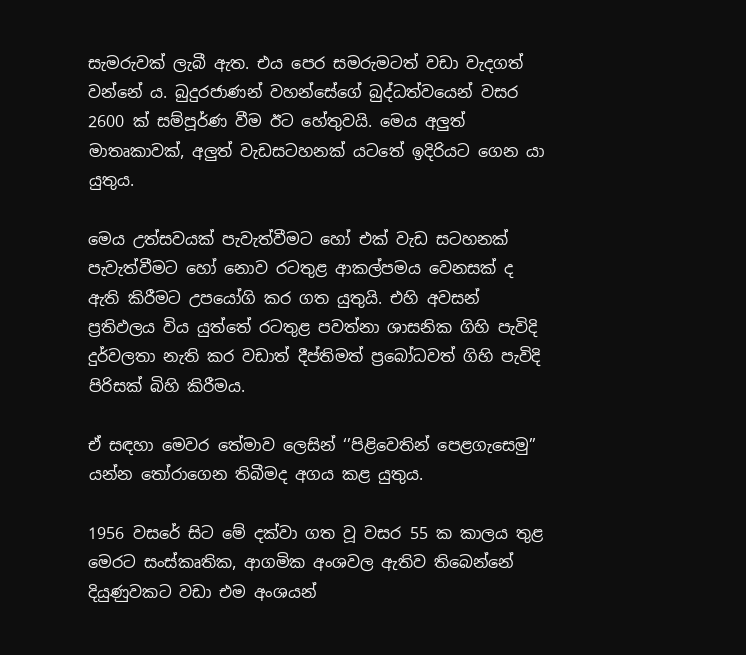සැමරුවක් ලැබී ඇත. එය පෙර සමරුමටත් වඩා වැදගත් වන්නේ ය. බුදුරජාණන් වහන්සේගේ බුද්ධත්වයෙන් වසර 2600 ක් සම්පූර්ණ වීම ඊට හේතුවයි. මෙය අලුත් මාතෘකාවක්, අලුත් වැඩසටහනක් යටතේ ඉදිරියට ගෙන යා යුතුය.

මෙය උත්සවයක් පැවැත්වීමට හෝ එක් වැඩ සටහනක් පැවැත්වීමට හෝ නොව රටතුළ ආකල්පමය වෙනසක් ද ඇති කිරීමට උපයෝගි කර ගත යුතුයි. එහි අවසන් ප්‍රතිඵලය විය යුත්තේ රටතුළ පවත්නා ශාසනික ගිහි පැවිදි දුර්වලතා නැති කර වඩාත් දීප්තිමත් ප්‍රබෝධවත් ගිහි පැවිදි පිරිසක් බිහි කිරීමය.

ඒ සඳහා මෙවර තේමාව ලෙසින් ‘’පිළිවෙතින් පෙළගැසෙමු’’ යන්න තෝරාගෙන තිබීමද අගය කළ යුතුය.

1956 වසරේ සිට මේ දක්වා ගත වූ වසර 55 ක කාලය තුළ මෙරට සංස්කෘතික, ආගමික අංශවල ඇතිව තිබෙන්නේ දියුණුවකට වඩා එම අංශයන්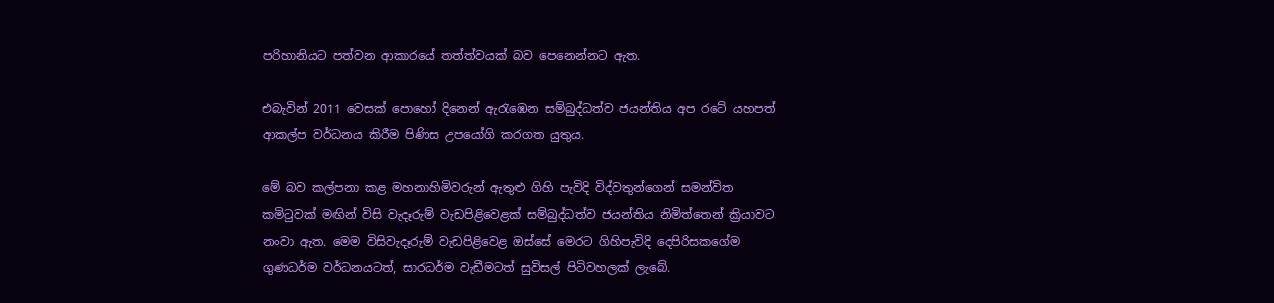පරිහානියට පත්වන ආකාරයේ තත්ත්වයක් බව පෙනෙන්නට ඇත.

එබැවින් 2011 වෙසක් පොහෝ දිනෙන් ඇරැඹෙන සම්බුද්ධත්ව ජයන්තිය අප රටේ යහපත් ආකල්ප වර්ධනය කිරීම පිණිස උපයෝගි කරගත යුතුය.

මේ බව කල්පනා කළ මහනාහිමිවරුන් ඇතුළු ගිහි පැවිදි විද්වතුන්ගෙන් සමන්විත කමිටුවක් මඟින් විසි වැදෑරුම් වැඩපිළිවෙළක් සම්බුද්ධත්ව ජයන්තිය නිමිත්තෙන් ක්‍රියාවට නංවා ඇත. මෙම විසිවැදෑරුම් වැඩපිළිවෙළ ඔස්සේ මෙරට ගිහිපැවිදි දෙපිරිසකගේම ගුණධර්ම වර්ධනයටත්, සාරධර්ම වැඩීමටත් සුවිසල් පිටිවහලක් ලැබේ.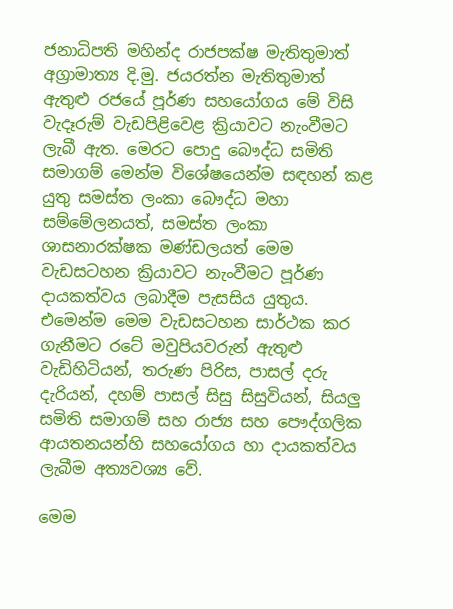ජනාධිපති මහින්ද රාජපක්ෂ මැතිතුමාත් අග්‍රාමාත්‍ය දි.මු. ජයරත්න මැතිතුමාත් ඇතුළු රජයේ පූර්ණ සහයෝගය මේ විසි වැදෑරුම් වැඩපිළිවෙළ ක්‍රියාවට නැංවීමට ලැබී ඇත. මෙරට පොදු බෞද්ධ සමිති සමාගම් මෙන්ම විශේෂයෙන්ම සඳහන් කළ යුතු සමස්ත ලංකා බෞද්ධ මහා සම්මේලනයත්, සමස්ත ලංකා ශාසනාරක්ෂක මණ්ඩලයත් මෙම වැඩසටහන ක්‍රියාවට නැංවීමට පූර්ණ දායකත්වය ලබාදීම පැසසිය යුතුය. එමෙන්ම මෙම වැඩසටහන සාර්ථක කර ගැනීමට රටේ මවුපියවරුන් ඇතුළු වැඩිහිටියන්, තරුණ පිරිස, පාසල් දරු දැරියන්, දහම් පාසල් සිසු සිසුවියන්, සියලු සමිති සමාගම් සහ රාජ්‍ය සහ පෞද්ගලික ආයතනයන්හි සහයෝගය හා දායකත්වය ලැබීම අත්‍යවශ්‍ය වේ.

මෙම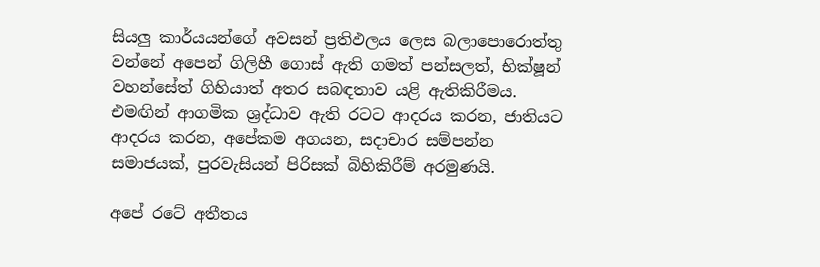සියලු කාර්යයන්ගේ අවසන් ප්‍රතිඵලය ලෙස බලාපොරොත්තු වන්නේ අපෙන් ගිලිහී ගොස් ඇති ගමත් පන්සලත්, භික්ෂූන් වහන්සේත් ගිහියාත් අතර සබඳතාව යළි ඇතිකිරීමය. එමඟින් ආගමික ශ්‍රද්ධාව ඇති රටට ආදරය කරන, ජාතියට ආදරය කරන, අපේකම අගයන, සදාචාර සම්පන්න සමාජයක්, පුරවැසියන් පිරිසක් බිහිකිරීම් අරමුණයි.

අපේ රටේ අතීතය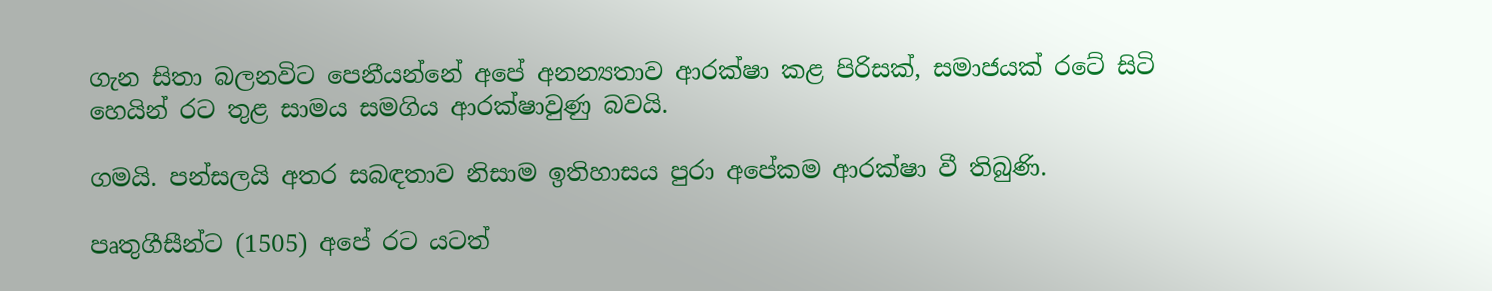ගැන සිතා බලනවිට පෙනීයන්නේ අපේ අනන්‍යතාව ආරක්ෂා කළ පිරිසක්, සමාජයක් රටේ සිටි හෙයින් රට තුළ සාමය සමගිය ආරක්ෂාවුණු බවයි.

ගමයි. පන්සලයි අතර සබඳතාව නිසාම ඉතිහාසය පුරා අපේකම ආරක්ෂා වී තිබුණි.

පෘතුගීසීන්ට (1505) අපේ රට යටත්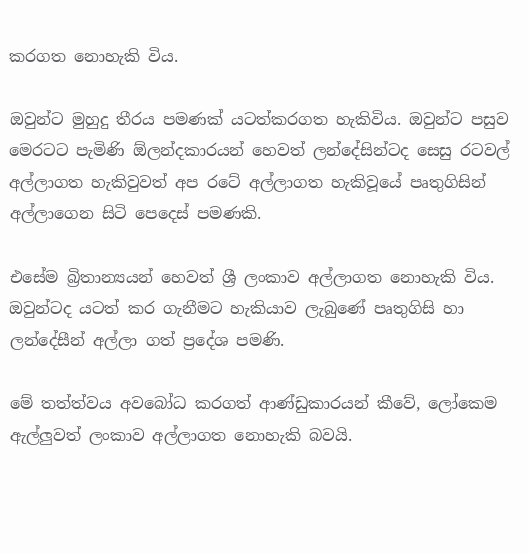කරගත නොහැකි විය.

ඔවුන්ට මුහුදු තීරය පමණක් යටත්කරගත හැකිවිය. ඔවුන්ට පසුව මෙරටට පැමිණි ඕලන්දකාරයන් හෙවත් ලන්දේසින්ටද සෙසු රටවල් අල්ලාගත හැකිවුවත් අප රටේ අල්ලාගත හැකිවූයේ පෘතුගිසින් අල්ලාගෙන සිටි පෙදෙස් පමණකි.

එසේම බ්‍රිතාන්‍යයන් හෙවත් ශ්‍රී ලංකාව අල්ලාගත නොහැකි විය. ඔවුන්ටද යටත් කර ගැනීමට හැකියාව ලැබුණේ පෘතුගිසි හා ලන්දේසීන් අල්ලා ගත් ප්‍රදේශ පමණි.

මේ තත්ත්වය අවබෝධ කරගත් ආණ්ඩුකාරයන් කීවේ, ලෝකෙම ඇල්ලුවත් ලංකාව අල්ලාගත නොහැකි බවයි.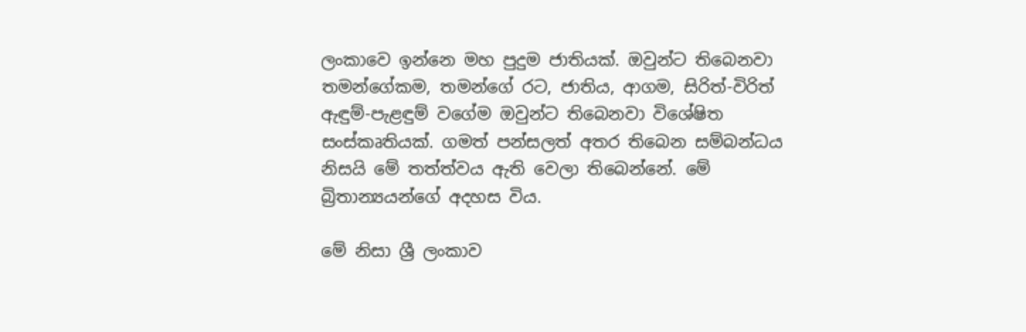ලංකාවෙ ඉන්නෙ මහ පුදුම ජාතියක්. ඔවුන්ට තිබෙනවා තමන්ගේකම, තමන්ගේ රට, ජාතිය, ආගම, සිරිත්-විරිත් ඇඳුම්-පැළඳුම් වගේම ඔවුන්ට තිබෙනවා විශේෂිත සංස්කෘතියක්. ගමත් පන්සලත් අතර තිබෙන සම්බන්ධය නිසයි මේ තත්ත්වය ඇති වෙලා තිබෙන්නේ. මේ බ්‍රිතාන්‍යයන්ගේ අදහස විය.

මේ නිසා ශ්‍රී ලංකාව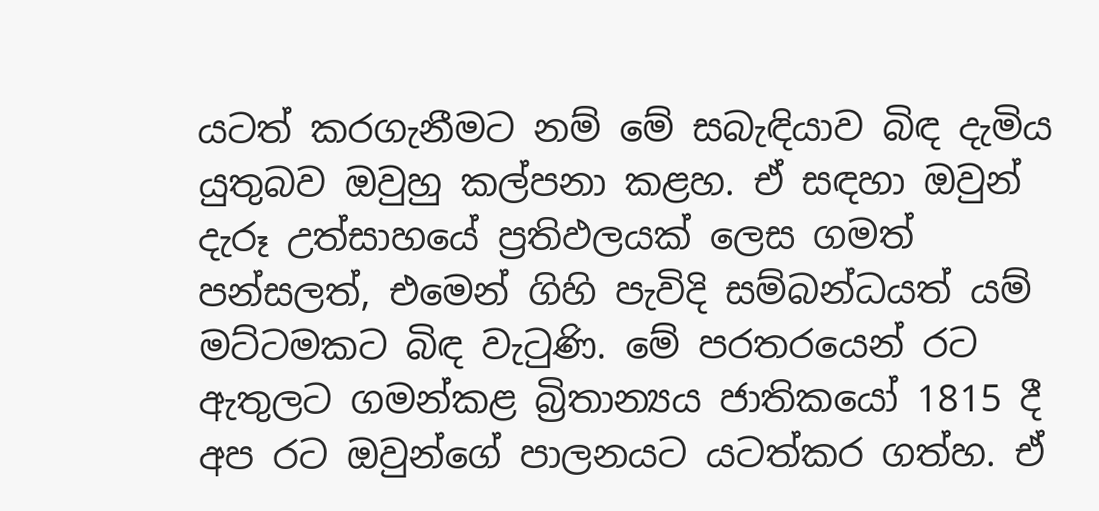යටත් කරගැනීමට නම් මේ සබැඳියාව බිඳ දැමිය යුතුබව ඔවුහු කල්පනා කළහ. ඒ සඳහා ඔවුන් දැරූ උත්සාහයේ ප්‍රතිඵලයක් ලෙස ගමත් පන්සලත්, එමෙන් ගිහි පැවිදි සම්බන්ධයත් යම් මට්ටමකට බිඳ වැටුණි. මේ පරතරයෙන් රට ඇතුලට ගමන්කළ බ්‍රිතාන්‍යය ජාතිකයෝ 1815 දී අප රට ඔවුන්ගේ පාලනයට යටත්කර ගත්හ. ඒ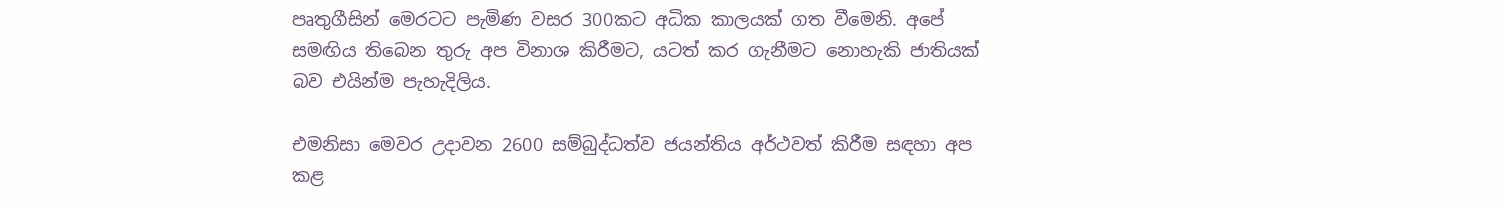පෘතුගීසින් මෙරටට පැමිණ වසර 300කට අධික කාලයක් ගත වීමෙනි. අපේ සමඟිය තිබෙන තුරු අප විනාශ කිරීමට, යටත් කර ගැනීමට නොහැකි ජාතියක් බව එයින්ම පැහැදිලිය.

එමනිසා මෙවර උදාවන 2600 සම්බුද්ධත්ව ජයන්තිය අර්ථවත් කිරීම සඳහා අප කළ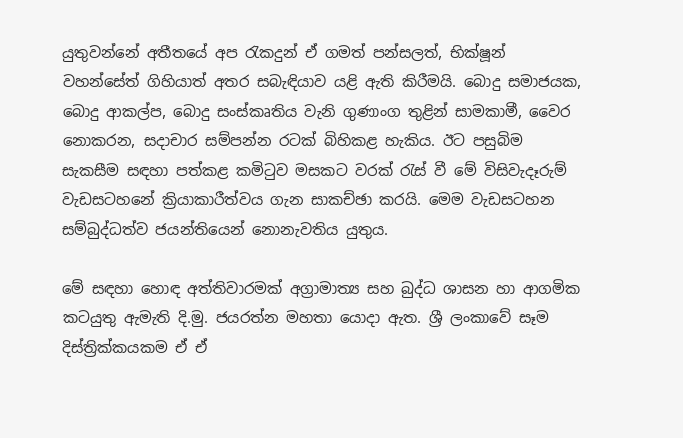යුතුවන්නේ අතීතයේ අප රැකදුන් ඒ ගමත් පන්සලත්, භික්ෂූන් වහන්සේත් ගිහියාත් අතර සබැඳියාව යළි ඇති කිරීමයි. බොදු සමාජයක, බොදු ආකල්ප, බොදු සංස්කෘතිය වැනි ගුණාංග තුළින් සාමකාමී, වෛර නොකරන, සදාචාර සම්පන්න රටක් බිහිකළ හැකිය. ඊට පසුබිම සැකසීම සඳහා පත්කළ කමිටුව මසකට වරක් රැස් වී මේ විසිවැදෑරුම් වැඩසටහනේ ක්‍රියාකාරීත්වය ගැන සාකච්ඡා කරයි. මෙම වැඩසටහන සම්බුද්ධත්ව ජයන්තියෙන් නොනැවතිය යුතුය.

මේ සඳහා හොඳ අත්තිවාරමක් අග්‍රාමාත්‍ය සහ බුද්ධ ශාසන හා ආගමික කටයුතු ඇමැති දි.මු. ජයරත්න මහතා යොදා ඇත. ශ්‍රී ලංකාවේ සෑම දිස්ත්‍රික්කයකම ඒ ඒ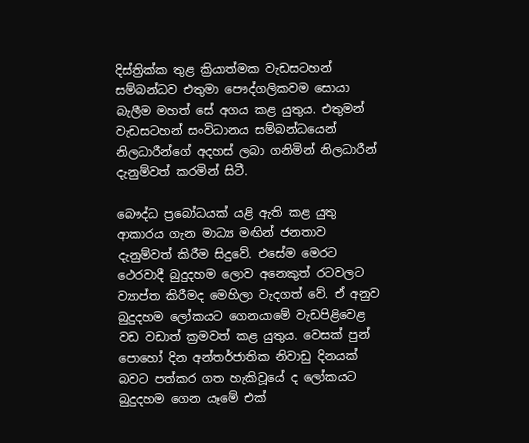දිස්ත්‍රික්ක තුළ ක්‍රියාත්මක වැඩසටහන් සම්බන්ධව එතුමා පෞද්ගලිකවම සොයා බැලීම මහත් සේ අගය කළ යුතුය. එතුමන් වැඩසටහන් සංවිධානය සම්බන්ධයෙන් නිලධාරීන්ගේ අදහස් ලබා ගනිමින් නිලධාරීන් දැනුම්වත් කරමින් සිටී.

බෞද්ධ ප්‍රබෝධයක් යළි ඇති කළ යුතු ආකාරය ගැන මාධ්‍ය මඟින් ජනතාව දැනුම්වත් කිරීම සිදුවේ. එසේම මෙරට ථෙරවාදී බුදුදහම ලොව අනෙකුත් රටවලට ව්‍යාප්ත කිරීමද මෙහිලා වැදගත් වේ. ඒ අනුව බුදුදහම ලෝකයට ගෙනයාමේ වැඩපිළිවෙළ වඩ වඩාත් ක්‍රමවත් කළ යුතුය. වෙසක් පුන් පොහෝ දින අන්තර්ජාතික නිවාඩු දිනයක් බවට පත්කර ගත හැකිවූයේ ද ලෝකයට බුදුදහම ගෙන යෑමේ එක්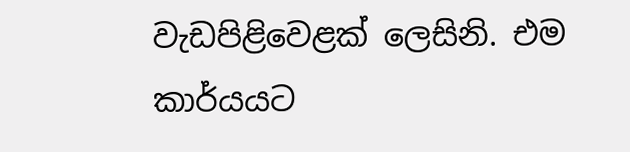වැඩපිළිවෙළක් ලෙසිනි. එම කාර්යයට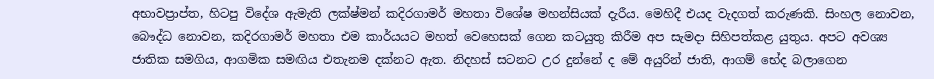අභාවප්‍රාප්ත, හිටපු විදේශ ඇමැති ලක්ෂ්මන් කදිරගාමර් මහතා විශේෂ මහන්සියක් දැරීය. මෙහිදී එයද වැදගත් කරුණකි. සිංහල නොවන, බෞද්ධ නොවන, කදිරගාමර් මහතා එම කාර්යයට මහත් වෙහෙසක් ගෙන කටයුතු කිරීම අප සැමදා සිහිපත්කළ යුතුය. අපට අවශ්‍ය ජාතික සමගිය, ආගමික සමඟිය එතැනම දක්නට ඇත. නිදහස් සටනට උර දුන්නේ ද මේ අයුරින් ජාති, ආගම් භේද බලාගෙන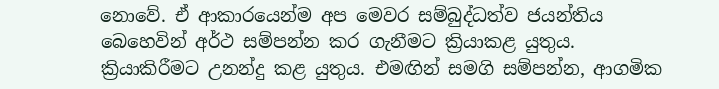නොවේ. ඒ ආකාරයෙන්ම අප මෙවර සම්බුද්ධත්ව ජයන්තිය බෙහෙවින් අර්ථ සම්පන්න කර ගැනීමට ක්‍රියාකළ යුතුය. ක්‍රියාකිරීමට උනන්දු කළ යුතුය. එමඟින් සමගි සම්පන්න, ආගමික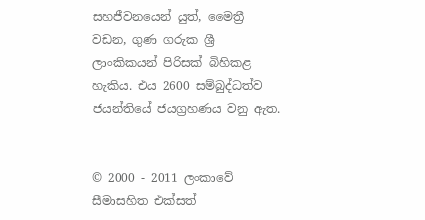සහජීවනයෙන් යුත්, මෛත්‍රී වඩන, ගුණ ගරුක ශ්‍රී ලාංකිකයන් පිරිසක් බිහිකළ හැකිය. එය 2600 සම්බුද්ධත්ව ජයන්තියේ ජයග්‍රහණය වනු ඇත.


© 2000 - 2011 ලංකාවේ සීමාසහිත එක්සත්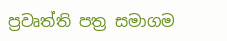ප්‍රවෘත්ති පත්‍ර සමාගම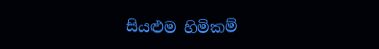සියළුම හිමිකම්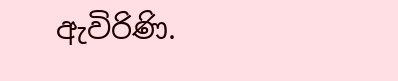ඇවිරිණි.